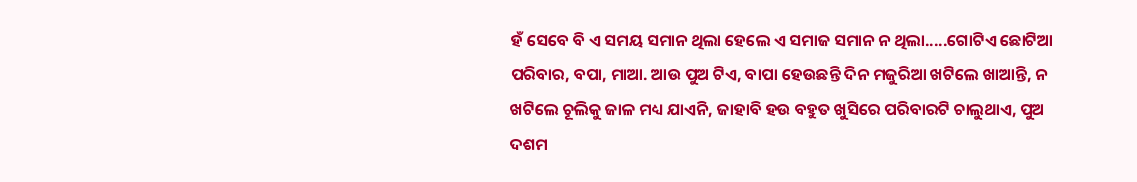ହଁ ସେବେ ବି ଏ ସମୟ ସମାନ ଥିଲା ହେଲେ ଏ ସମାଜ ସମାନ ନ ଥିଲା.....ଗୋଟିଏ ଛୋଟିଆ ପରିବାର, ବପା, ମାଆ. ଆଉ ପୁଅ ଟିଏ, ବାପା ହେଉଛନ୍ତି ଦିନ ମଜୁରିଆ ଖଟିଲେ ଖାଆନ୍ତି, ନ ଖଟିଲେ ଚୂଲିକୁ ଜାଳ ମଧ୍ୟ ଯାଏନି, ଜାହାବି ହଉ ବହୁତ ଖୁସିରେ ପରିବାରଟି ଚାଲୁଥାଏ, ପୁଅ ଦଶମ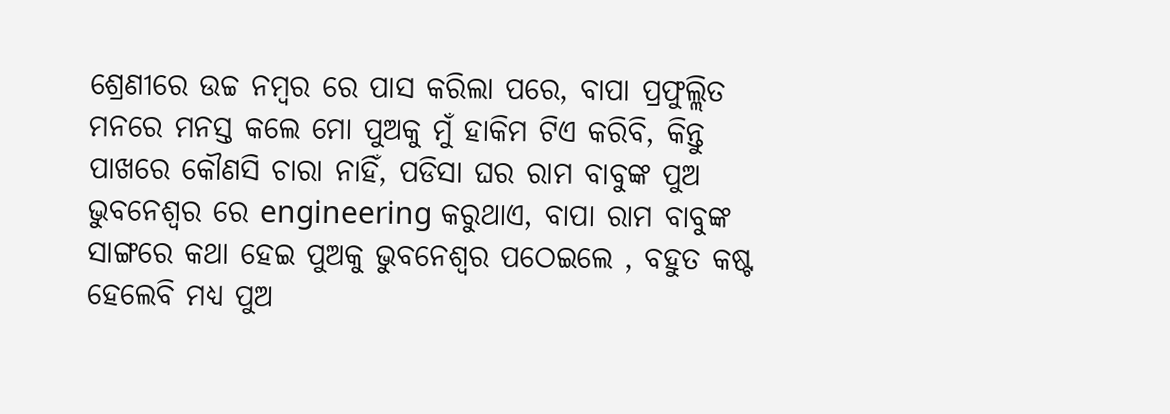ଶ୍ରେଣୀରେ ଉଚ୍ଚ ନମ୍ବର ରେ ପାସ କରିଲା ପରେ, ବାପା ପ୍ରଫୁଲ୍ଲିତ ମନରେ ମନସ୍ତ କଲେ ମୋ ପୁଅକୁ ମୁଁ ହାକିମ ଟିଏ କରିବି, କିନ୍ତୁ ପାଖରେ କୌଣସି ଚାରା ନାହିଁ, ପଡିସା ଘର ରାମ ବାବୁଙ୍କ ପୁଅ ଭୁବନେଶ୍ୱର ରେ engineering କରୁଥାଏ, ବାପା ରାମ ବାବୁଙ୍କ ସାଙ୍ଗରେ କଥା ହେଇ ପୁଅକୁ ଭୁବନେଶ୍ୱର ପଠେଇଲେ , ବହୁତ କଷ୍ଟ ହେଲେବି ମଧ୍ୟ ପୁଅ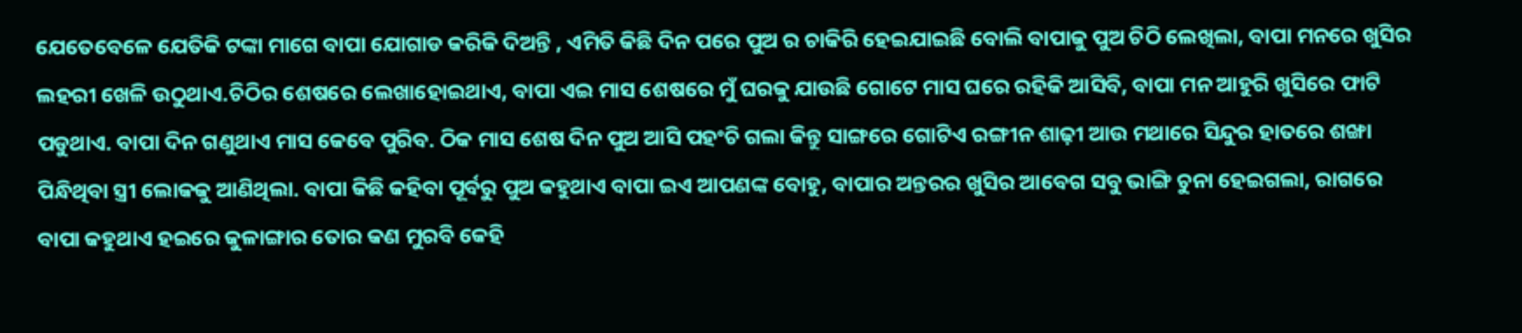ଯେତେବେଳେ ଯେତିକି ଟଙ୍କା ମାଗେ ବାପା ଯୋଗାଡ କରିକି ଦିଅନ୍ତି , ଏମିତି କିଛି ଦିନ ପରେ ପୁଅ ର ଚାକିରି ହେଇଯାଇଛି ବୋଲି ବାପାକୁ ପୁଅ ଚିଠି ଲେଖିଲା, ବାପା ମନରେ ଖୁସିର ଲହରୀ ଖେଳି ଉଠୁଥାଏ.ଚିଠିର ଶେଷରେ ଲେଖାହୋଇଥାଏ, ବାପା ଏଇ ମାସ ଶେଷରେ ମୁଁ ଘରକୁ ଯାଉଛି ଗୋଟେ ମାସ ଘରେ ରହିକି ଆସିବି, ବାପା ମନ ଆହୁରି ଖୁସିରେ ଫାଟି ପଡୁଥାଏ. ବାପା ଦିନ ଗଣୁଥାଏ ମାସ କେବେ ପୁରିବ. ଠିକ ମାସ ଶେଷ ଦିନ ପୁଅ ଆସି ପହଂଚି ଗଲା କିନ୍ତୁ ସାଙ୍ଗରେ ଗୋଟିଏ ରଙ୍ଗୀନ ଶାଢ଼ୀ ଆଉ ମଥାରେ ସିନ୍ଦୁର ହାତରେ ଶଙ୍ଖା ପିନ୍ଧିଥିବା ସ୍ତ୍ରୀ ଲୋକକୁ ଆଣିଥିଲା. ବାପା କିଛି କହିବା ପୂର୍ବରୁ ପୁଅ କହୁଥାଏ ବାପା ଇଏ ଆପଣଙ୍କ ବୋହୁ, ବାପାର ଅନ୍ତରର ଖୁସିର ଆବେଗ ସବୁ ଭାଙ୍ଗି ଚୁନା ହେଇଗଲା, ରାଗରେ ବାପା କହୁଥାଏ ହଇରେ କୁଳାଙ୍ଗାର ତୋର କଣ ମୁରବି କେହି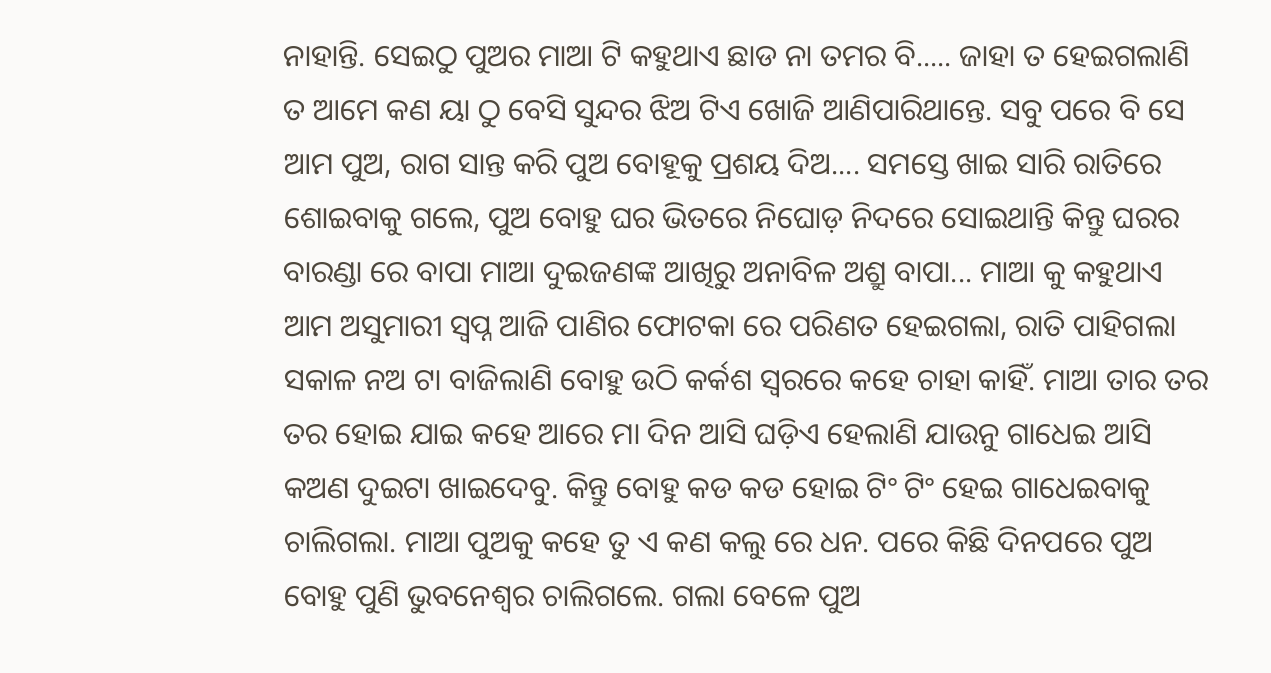ନାହାନ୍ତି. ସେଇଠୁ ପୁଅର ମାଆ ଟି କହୁଥାଏ ଛାଡ ନା ତମର ବି..... ଜାହା ତ ହେଇଗଲାଣି ତ ଆମେ କଣ ୟା ଠୁ ବେସି ସୁନ୍ଦର ଝିଅ ଟିଏ ଖୋଜି ଆଣିପାରିଥାନ୍ତେ. ସବୁ ପରେ ବି ସେ ଆମ ପୁଅ, ରାଗ ସାନ୍ତ କରି ପୁଅ ବୋହୂକୁ ପ୍ରଶୟ ଦିଅ.... ସମସ୍ତେ ଖାଇ ସାରି ରାତିରେ ଶୋଇବାକୁ ଗଲେ, ପୁଅ ବୋହୁ ଘର ଭିତରେ ନିଘୋଡ଼ ନିଦରେ ସୋଇଥାନ୍ତି କିନ୍ତୁ ଘରର ବାରଣ୍ଡା ରେ ବାପା ମାଆ ଦୁଇଜଣଙ୍କ ଆଖିରୁ ଅନାବିଳ ଅଶ୍ରୁ ବାପା... ମାଆ କୁ କହୁଥାଏ ଆମ ଅସୁମାରୀ ସ୍ବପ୍ନ ଆଜି ପାଣିର ଫୋଟକା ରେ ପରିଣତ ହେଇଗଲା, ରାତି ପାହିଗଲା ସକାଳ ନଅ ଟା ବାଜିଲାଣି ବୋହୁ ଉଠି କର୍କଶ ସ୍ୱରରେ କହେ ଚାହା କାହିଁ. ମାଆ ତାର ତର ତର ହୋଇ ଯାଇ କହେ ଆରେ ମା ଦିନ ଆସି ଘଡ଼ିଏ ହେଲାଣି ଯାଉନୁ ଗାଧେଇ ଆସି କଅଣ ଦୁଇଟା ଖାଇଦେବୁ. କିନ୍ତୁ ବୋହୁ କଡ କଡ ହୋଇ ଟିଂ ଟିଂ ହେଇ ଗାଧେଇବାକୁ ଚାଲିଗଲା. ମାଆ ପୁଅକୁ କହେ ତୁ ଏ କଣ କଲୁ ରେ ଧନ. ପରେ କିଛି ଦିନପରେ ପୁଅ ବୋହୁ ପୁଣି ଭୁବନେଶ୍ୱର ଚାଲିଗଲେ. ଗଲା ବେଳେ ପୁଅ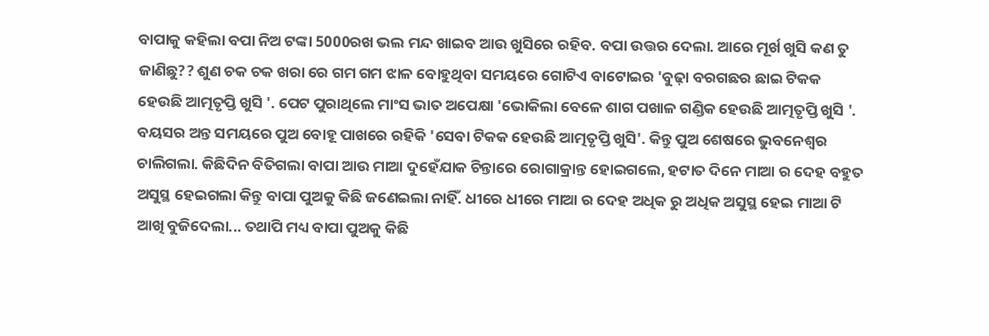ବାପାକୁ କହିଲା ବପା ନିଅ ଟଙ୍କା 5000ରଖ ଭଲ ମନ୍ଦ ଖାଇବ ଆଉ ଖୁସିରେ ରହିବ. ବପା ଉତ୍ତର ଦେଲା. ଆରେ ମୂର୍ଖ ଖୁସି କଣ ତୁ ଜାଣିଛୁ?? ଶୁଣ ଚକ ଚକ ଖରା ରେ ଗମ ଗମ ଝାଳ ବୋହୁଥିବା ସମୟରେ ଗୋଟିଏ ବାଟୋଇର 'ବୁଢ଼ା ବରଗଛର ଛାଇ ଟିକକ ହେଉଛି ଆତ୍ମତୃପ୍ତି ଖୁସି '. ପେଟ ପୁରାଥିଲେ ମାଂସ ଭାତ ଅପେକ୍ଷା 'ଭୋକିଲା ବେଳେ ଶାଗ ପଖାଳ ଗଣ୍ଡିକ ହେଉଛି ଆତ୍ମତୃପ୍ତି ଖୁସି '. ବୟସର ଅନ୍ତ ସମୟରେ ପୁଅ ବୋହୂ ପାଖରେ ରହିକି 'ସେବା ଟିକକ ହେଉଛି ଆତ୍ମତୃପ୍ତି ଖୁସି'. କିନ୍ତୁ ପୁଅ ଶେଷରେ ଭୁବନେଶ୍ୱର ଚାଲିଗଲା. କିଛିଦିନ ବିତିଗଲା ବାପା ଆଉ ମାଆ ଦୁହେଁଯାକ ଚିନ୍ତାରେ ରୋଗାକ୍ରାନ୍ତ ହୋଇଗଲେ, ହଟାତ ଦିନେ ମାଆ ର ଦେହ ବହୁତ ଅସୁସ୍ଥ ହେଇଗଲା କିନ୍ତୁ ବାପା ପୁଅକୁ କିଛି ଜଣେଇଲା ନାହିଁ. ଧୀରେ ଧୀରେ ମାଆ ର ଦେହ ଅଧିକ ରୁ ଅଧିକ ଅସୁସ୍ଥ ହେଇ ମାଆ ଟି ଆଖି ବୁଜିଦେଲା... ତଥାପି ମଧ୍ୟ ବାପା ପୁଅକୁ କିଛି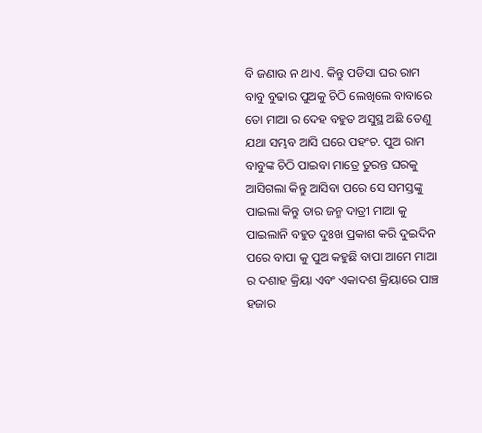ବି ଜଣାଉ ନ ଥାଏ. କିନ୍ତୁ ପଡିସା ଘର ରାମ ବାବୁ ବୁଢାର ପୁଅକୁ ଚିଠି ଲେଖିଲେ ବାବାରେ ତୋ ମାଆ ର ଦେହ ବହୁତ ଅସୁସ୍ଥ ଅଛି ତେଣୁ ଯଥା ସମ୍ଭବ ଆସି ଘରେ ପହଂଚ. ପୁଅ ରାମ ବାବୁଙ୍କ ଚିଠି ପାଇବା ମାତ୍ରେ ତୁରନ୍ତ ଘରକୁ ଆସିଗଲା କିନ୍ତୁ ଆସିବା ପରେ ସେ ସମସ୍ତଙ୍କୁ ପାଇଲା କିନ୍ତୁ ତାର ଜନ୍ମ ଦାତ୍ରୀ ମାଆ କୁ ପାଇଲାନି ବହୁତ ଦୁଃଖ ପ୍ରକାଶ କରି ଦୁଇଦିନ ପରେ ବାପା କୁ ପୁଅ କହୁଛି ବାପା ଆମେ ମାଆ ର ଦଶାହ କ୍ରିୟା ଏବଂ ଏକାଦଶ କ୍ରିୟାରେ ପାଞ୍ଚ ହଜାର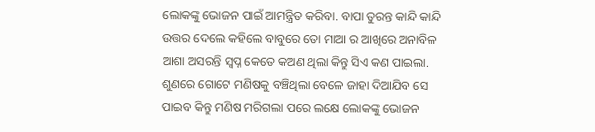ଲୋକଙ୍କୁ ଭୋଜନ ପାଇଁ ଆମନ୍ତ୍ରିତ କରିବା. ବାପା ତୁରନ୍ତ କାନ୍ଦି କାନ୍ଦି ଉତ୍ତର ଦେଲେ କହିଲେ ବାବୁରେ ତୋ ମାଆ ର ଆଖିରେ ଅନାବିଳ ଆଶା ଅସରନ୍ତି ସ୍ବପ୍ନ କେତେ କଅଣ ଥିଲା କିନ୍ତୁ ସିଏ କଣ ପାଇଲା. ଶୁଣରେ ଗୋଟେ ମଣିଷକୁ ବଞ୍ଚିଥିଲା ବେଳେ ଜାହା ଦିଆଯିବ ସେ ପାଇବ କିନ୍ତୁ ମଣିଷ ମରିଗଲା ପରେ ଲକ୍ଷେ ଲୋକଙ୍କୁ ଭୋଜନ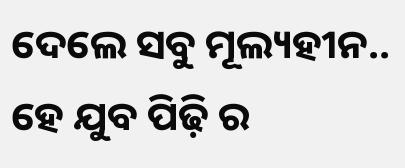ଦେଲେ ସବୁ ମୂଲ୍ୟହୀନ..
ହେ ଯୁବ ପିଢ଼ି ର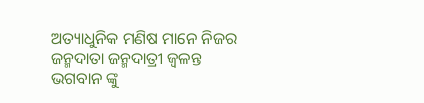ଅତ୍ୟାଧୁନିକ ମଣିଷ ମାନେ ନିଜର ଜନ୍ମଦାତା ଜନ୍ମଦାତ୍ରୀ ଜ୍ୱଳନ୍ତ ଭଗବାନ ଙ୍କୁ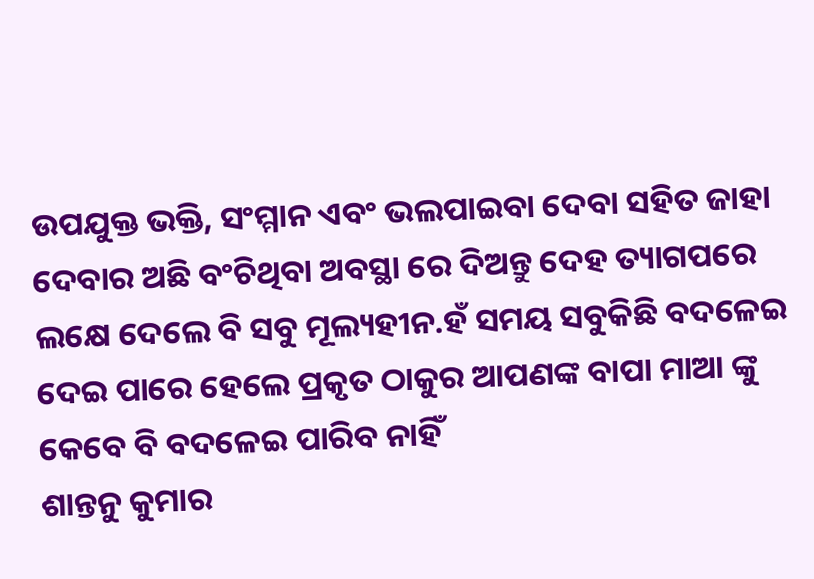ଉପଯୁକ୍ତ ଭକ୍ତି, ସଂମ୍ମାନ ଏବଂ ଭଲପାଇବା ଦେବା ସହିତ ଜାହା ଦେବାର ଅଛି ବଂଚିଥିବା ଅବସ୍ଥା ରେ ଦିଅନ୍ତୁ ଦେହ ତ୍ୟାଗପରେ ଲକ୍ଷେ ଦେଲେ ବି ସବୁ ମୂଲ୍ୟହୀନ.ହଁ ସମୟ ସବୁକିଛି ବଦଳେଇ ଦେଇ ପାରେ ହେଲେ ପ୍ରକୃତ ଠାକୁର ଆପଣଙ୍କ ବାପା ମାଆ ଙ୍କୁ କେବେ ବି ବଦଳେଇ ପାରିବ ନାହିଁ
ଶାନ୍ତନୁ କୁମାର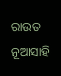ରାଉତ
ନୂଆସାହି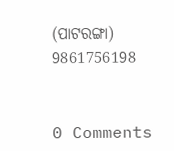(ପାଟରଙ୍ଗା)
9861756198


0 Comments